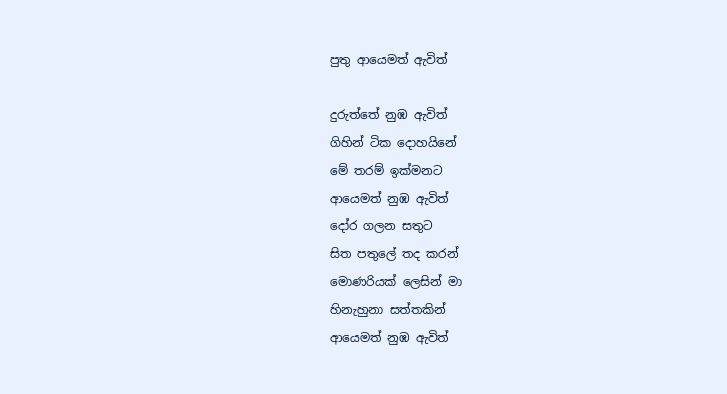පුතු ආයෙමත් ඇවිත්

දුරුත්තේ නුඹ ඇවිත්
ගිහින් ටික දොහයිනේ
මේ තරම් ඉක්මනට
ආයෙමත් නුඹ ඇවිත්
දෝර ගලන සතුට
සිත පතුලේ තද කරන්
මොණරියක් ලෙසින් මා
හිනැහුනා සත්තකින්
ආයෙමත් නුඹ ඇවිත්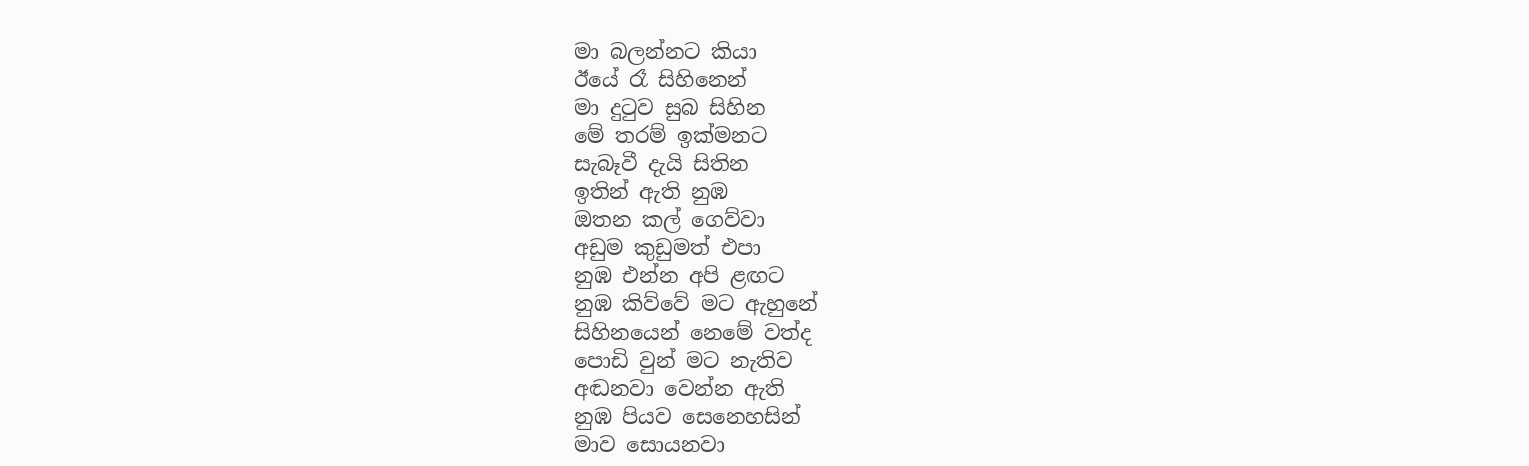මා බලන්නට කියා
ඊයේ රෑ සිහිනෙන්
මා දුටුව සුබ සිහින
මේ තරම් ඉක්මනට
සැබෑවී දැයි සිතින
ඉතින් ඇති නුඹ
ඔතන කල් ගෙව්වා
අඩුම කුඩුමත් එපා
නුඹ එන්න අපි ළඟට
නුඹ කිව්වේ මට ඇහුනේ
සිහිනයෙන් නෙමේ වත්ද
පොඩි වුන් මට නැතිව
අඬනවා වෙන්න ඇති
නුඹ පියව සෙනෙහසින්
මාව සොයනවා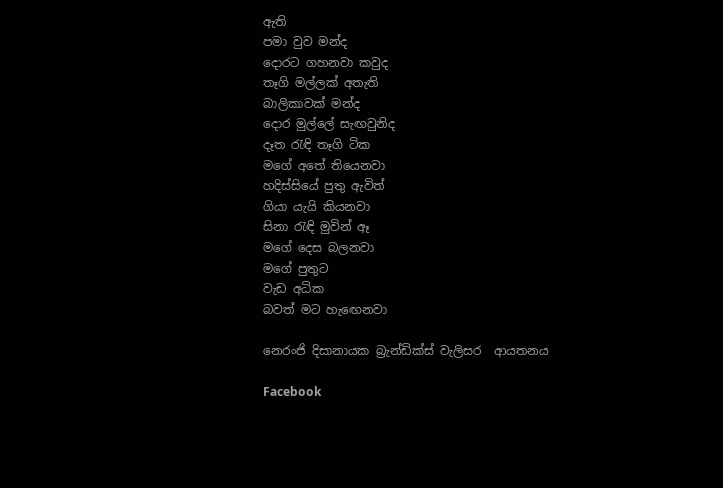ඇති
පමා වුව මන්ද
දොරට ගහනවා කවුද
තෑගි මල්ලක් අතැති
බාලිකාවක් මන්ද
දොර මුල්ලේ සැඟවුනිද
දෑත රැඳි තෑගි ටික
මගේ අතේ තියෙනවා
හදිස්සියේ පුතු ඇවිත්
ගියා යැයි කියනවා
සිනා රැඳි මුවින් ඈ
මගේ දෙස බලනවා
මගේ පුතුට
වැඩ අධික
බවත් මට හැඟෙනවා

නෙරංජි දිසානායක බ්‍රැන්ඩික්ස් වැලිසර  ආයතනය

Facebook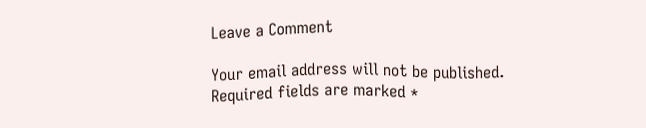Leave a Comment

Your email address will not be published. Required fields are marked *